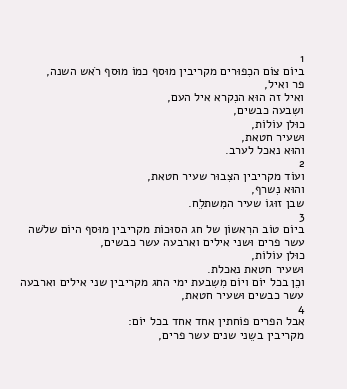1
ביוֹם צוֹם הכִפוּרים מקריבין מוּסף כמוֹ מוּסף רֹאש השנה,
פר ואיל,
ואיל זה הוּא הנִקרא איל העם,
ושִבעה כבשים,
כוּלן עוֹלוֹת,
וּשעיר חטאת,
והוּא נאכל לערב.
2
ועוֹד מקריבין הצִבוּר שעיר חטאת,
והוּא נִשרף,
שבן זוּגוֹ שעיר המִשתלֵח.
3
ביוֹם טוֹב הרִאשוֹן של חג הסוּכוֹת מקריבין מוּסף היוֹם שלֹשה עשר פרים וּשני אילים וארבעה עשר כבשים,
כוּלן עוֹלוֹת,
וּשעיר חטאת נאכלת.
וכֵן בכל יוֹם ויוֹם מִשִבעת ימי החג מקריבין שני אילים וארבעה עשר כבשים וּשעיר חטאת,
4
אבל הפרים פוֹחתין אחד אחד בכל יוֹם:
מקריבין בשֵני שנים עשר פרים,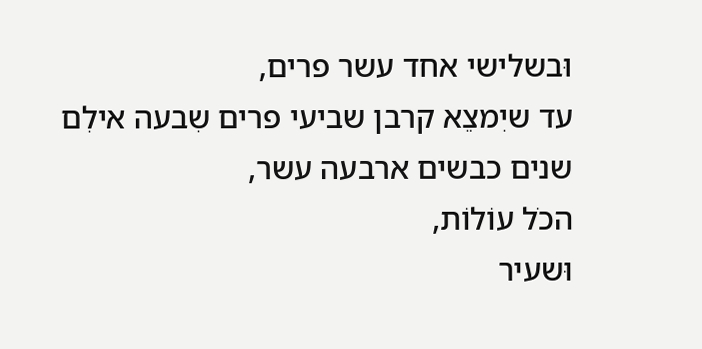וּבשלישי אחד עשר פרים,
עד שיִמצֵא קרבן שביעי פרים שִבעה אילִם שנים כבשים ארבעה עשר,
הכֹל עוֹלוֹת,
וּשעיר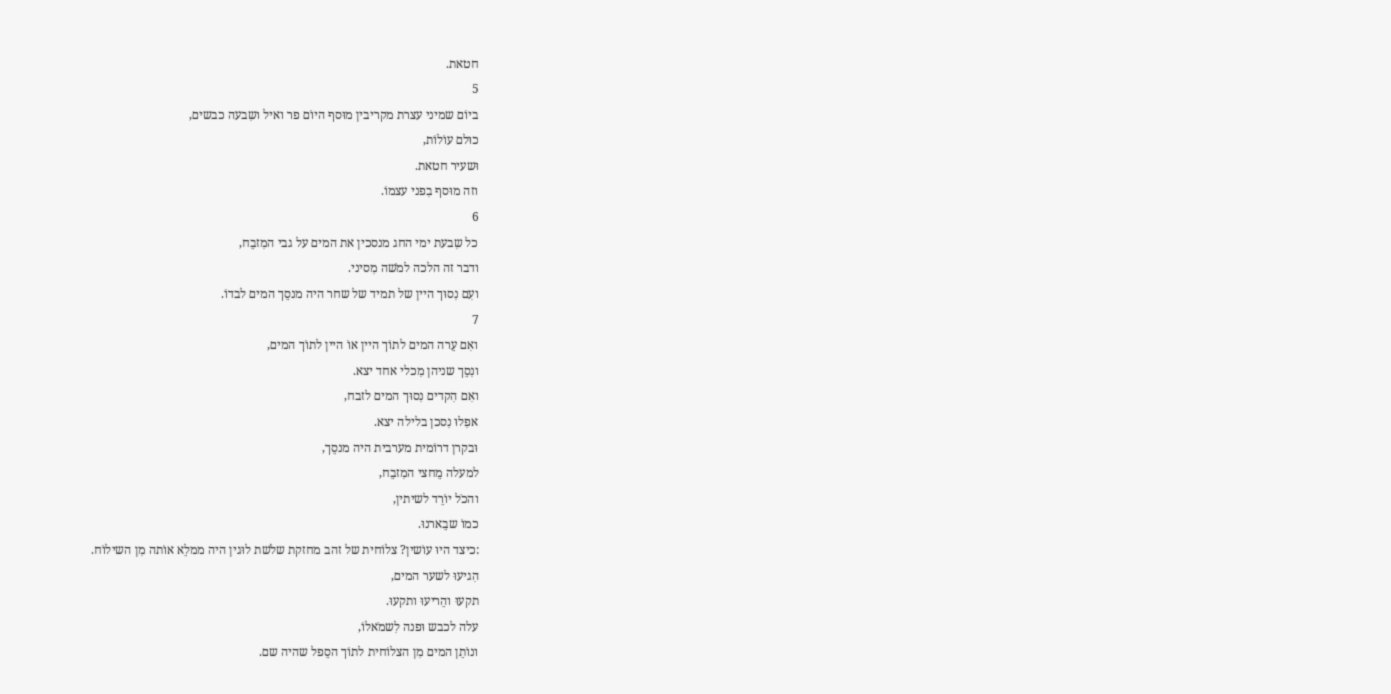חטאת.
5
ביוֹם שמיני עצרת מקריבין מוּסף היוֹם פר ואיל ושִבעה כבשים,
כוּלם עוֹלוֹת,
וּשעיר חטאת.
וזה מוּסף בִפני עצמוֹ.
6
כל שִבעת ימי החג מנסכין את המים על גבי המִזבֵח,
ודבר זה הלכה למֹשה מִסיני.
ועִם נִסוּך היין של תמיד של שחר היה מנסֵך המים לבדוֹ.
7
ואִם עֵרה המים לתוֹך היין אוֹ היין לתוֹך המים,
ונִסֵך שניהן מִכלי אחד יצא.
ואִם הִקדים נִסוּך המים לזבח,
אפִלוּ נִסכן בלילה יצא.
וּבקרן דרוֹמית מערבית היה מנסֵך,
למעלה מֵחצי המִזבֵח,
והכֹל יוֹרֵד לשיתין,
כמוֹ שבֵארנוּ.
:כיצד היוּ עוֹשין? צלוֹחית של זהב מחזקת שלֹשת לוּגין היה ממלֵא אוֹתה מִן השילוֹח.
הִגיעוּ לשער המים,
תקעוּ והֵריעוּ ותקעוּ.
עלה לכבש וּפנה לִשמֹאלוֹ,
ונוֹתֵן המים מִן הצלוֹחית לתוֹך הסֵפל שהיה שם.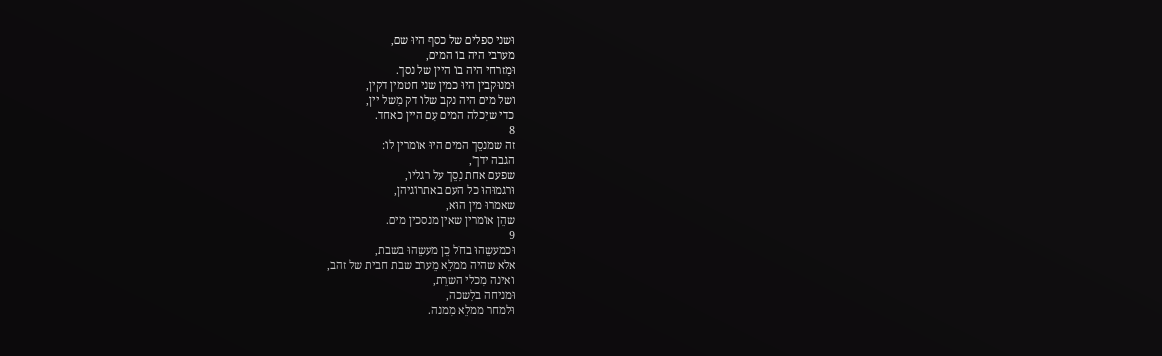וּשני ספלים של כסף היוּ שם,
מערבי היה בוֹ המים,
וּמִזרחי היה בוֹ היין של נסך.
וּמנוּקבין היוּ כמין שני חטמין דקין,
ושל מים היה נקב שלוֹ דק מִשל יין,
כדי שיִכלה המים עִם היין כאחד.
8
זה שמנסֵך המים היוּ אוֹמרין לוֹ:
הגבה ידך',
שפעם אחת נִסֵך על רגליו,
וּרגמוּהוּ כל העם באתרוֹגיהן,
שאמרוּ מין הוּא,
שהֵן אוֹמרין שאין מנסכין מים.
9
וּכמעשֵהוּ בחֹל כֵן מעשֵהוּ בשבת,
אלא שהיה ממלֵא מֵערב שבת חבית של זהב,
ואינה מִכלי השרֵת,
וּמניחה בלִשכה,
וּלמחר ממלֵא מִמנה.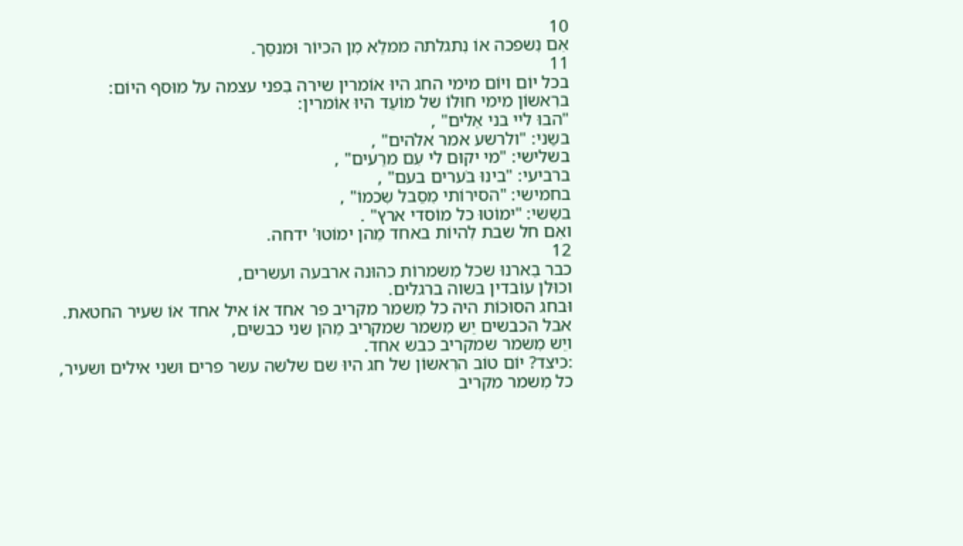10
אִם נִשפכה אוֹ נִתגלתה ממלֵא מִן הכיוֹר וּמנסֵך.
11
בכל יוֹם ויוֹם מימי החג היוּ אוֹמרין שירה בִפני עצמה על מוּסף היוֹם:
ברִאשוֹן מימי חוּלוֹ של מוֹעֵד היוּ אוֹמרין:
"הבוּ ליי בני אֵלים" ,
בשֵני: "ולרשע אמר אלֹהים" ,
בשלישי: "מי יקוּם לי עִם מרֵעים" ,
ברביעי: "בינוּ בֹערים בעם" ,
בחמישי: "הסירוֹתי מִסֵבל שִכמוֹ" ,
בשִשי: "ימוֹטוּ כל מוֹסדי ארץ" .
ואִם חל שבת לִהיוֹת באחד מֵהן ימוֹטוּ' ידחה.
12
כבר בֵארנוּ שכל מִשמרוֹת כהוּנה ארבעה ועשרים,
וכוּלן עוֹבדין בשוה ברגלים.
וּבחג הסוּכוֹת היה כל מִשמר מקריב פר אחד אוֹ איל אחד אוֹ שעיר החטאת.
אבל הכבשים יֵש מִשמר שמקריב מֵהן שני כבשים,
ויֵש מִשמר שמקריב כבש אחד.
:כיצד? יוֹם טוֹב הרִאשוֹן של חג היוּ שם שלֹשה עשר פרים וּשני אילים ושעיר,
כל מִשמר מקריב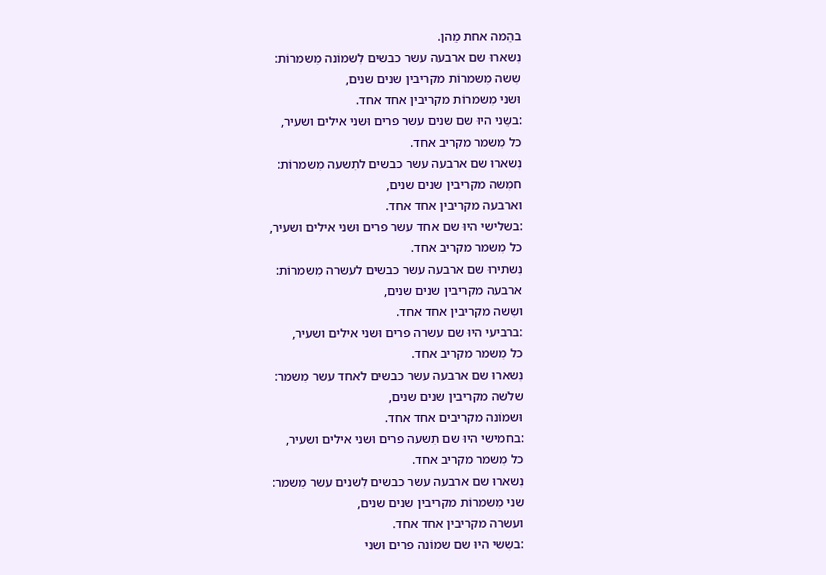בהֵמה אחת מֵהן.
נִשארוּ שם ארבעה עשר כבשים לִשמוֹנה מִשמרוֹת:
שִשה מִשמרוֹת מקריבין שנים שנים,
וּשני מִשמרוֹת מקריבין אחד אחד.
:בשֵני היוּ שם שנים עשר פרים וּשני אילים ושעיר,
כל מִשמר מקריב אחד.
נִשארוּ שם ארבעה עשר כבשים לתִשעה מִשמרוֹת:
חמִשה מקריבין שנים שנים,
וארבעה מקריבין אחד אחד.
:בשלישי היוּ שם אחד עשר פרים וּשני אילים ושעיר,
כל מִשמר מקריב אחד.
נִשתירוּ שם ארבעה עשר כבשים לעשרה מִשמרוֹת:
ארבעה מקריבין שנים שנים,
ושִשה מקריבין אחד אחד.
:ברביעי היוּ שם עשרה פרים וּשני אילים ושעיר,
כל מִשמר מקריב אחד.
נִשארוּ שם ארבעה עשר כבשים לאחד עשר מִשמר:
שלֹשה מקריבין שנים שנים,
וּשמוֹנה מקריבים אחד אחד.
:בחמישי היוּ שם תִשעה פרים וּשני אילים ושעיר,
כל מִשמר מקריב אחד.
נִשארוּ שם ארבעה עשר כבשים לִשנים עשר מִשמר:
שני מִשמרוֹת מקריבין שנים שנים,
ועשרה מקריבין אחד אחד.
:בשִשי היוּ שם שמוֹנה פרים וּשני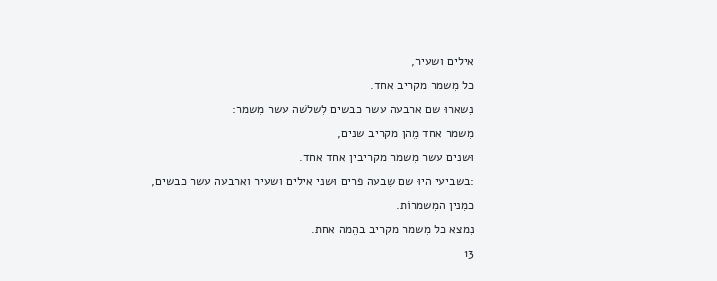אילים ושעיר,
כל מִשמר מקריב אחד.
נִשארוּ שם ארבעה עשר כבשים לִשלֹשה עשר מִשמר:
מִשמר אחד מֵהן מקריב שנים,
וּשנים עשר מִשמר מקריבין אחד אחד.
:בשביעי היוּ שם שִבעה פרים וּשני אילים ושעיר וארבעה עשר כבשים,
כמִנין המִשמרוֹת.
נִמצא כל מִשמר מקריב בהֵמה אחת.
13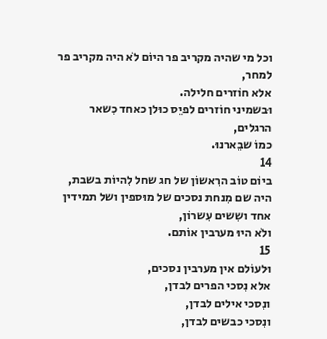וכל מי שהיה מקריב פר היוֹם לֹא היה מקריב פר למחר,
אלא חוֹזרים חלילה.
וּבשמיני חוֹזרים לפיֵס כוּלן כאחד כִשאר הרגלים,
כמוֹ שבֵארנוּ.
14
ביוֹם טוֹב הרִאשוֹן של חג שחל לִהיוֹת בשבת,
היה שם מִנחת נסכים של מוּספין ושל תמידין אחד ושִשים עִשרוֹן,
ולֹא היוּ מערבין אוֹתם.
15
וּלעוֹלם אין מערבין נסכים,
אלא נִסכי הפרים לבדן,
ונִסכי אילים לבדן,
ונִסכי כבשים לבדן,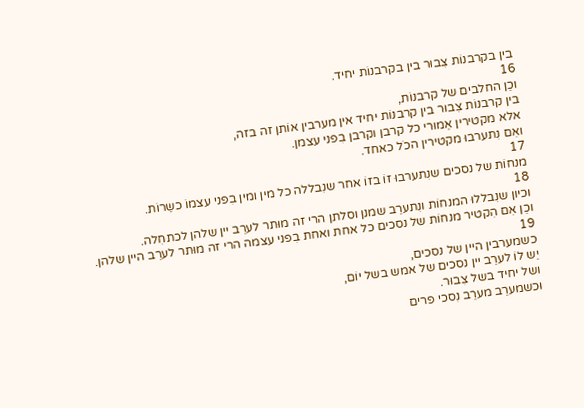בין בקרבנוֹת צִבוּר בין בקרבנוֹת יחיד.
16
וכֵן החלבים של קרבנוֹת,
בין קרבנוֹת צִבוּר בין קרבנוֹת יחיד אין מערבין אוֹתן זה בזה,
אלא מקטירין אֵמוּרי כל קרבן וקרבן בִפני עצמן.
ואִם נִתערבוּ מקטירין הכֹל כאחד.
17
מנחוֹת של נסכים שנִתערבוּ זוֹ בזוֹ אחר שנִבללה כל מין ומין בִפני עצמוֹ כשֵרוֹת.
18
וכיון שנִבללוּ המנחוֹת ונִתערֵב שמנן וסלתן הרי זה מוּתר לערֵב יין שלהן לכתחִלה.
וכֵן אִם הִקטיר מנחוֹת של נסכים כל אחת ואחת בִפני עצמה הרי זה מוּתר לערֵב היין שלהן.
19
כשמערבין היין של נסכים,
יֵש לוֹ לערֵב יין נסכים של אמש בשל יוֹם,
ושל יחיד בשל צִבוּר.
וּכשמערֵב מערֵב נִסכי פרים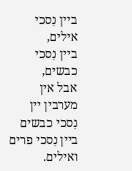ביין נִסכי אילים,
ביין נִסכי כבשים,
אבל אין מערבין יין נִסכי כבשים ביין נִסכי פרים ואילים.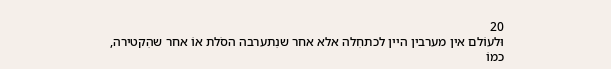20
וּלעוֹלם אין מערבין היין לכתחִלה אלא אחר שנִתערבה הסֹלת אוֹ אחר שהִקטירה,
כמוֹ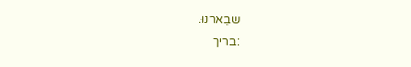שבֵארנוּ.
:בריך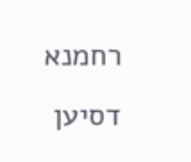רחמנא דסיען